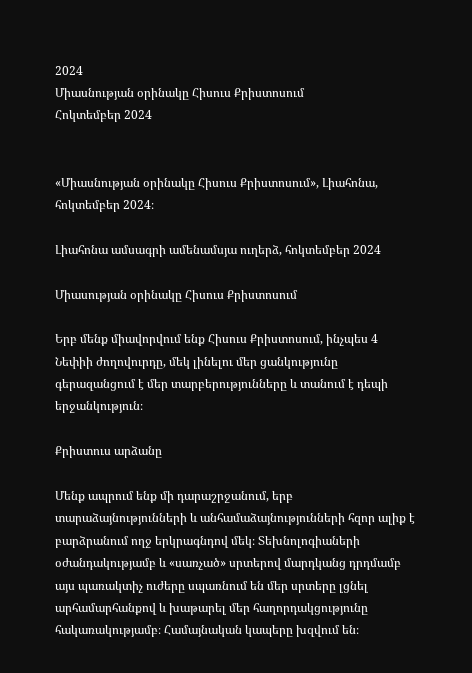2024
Միասնության օրինակը Հիսուս Քրիստոսում
Հոկտեմբեր 2024


«Միասնության օրինակը Հիսուս Քրիստոսում», Լիահոնա, հոկտեմբեր 2024։

Լիահոնա ամսագրի ամենամսյա ուղերձ, հոկտեմբեր 2024

Միասության օրինակը Հիսուս Քրիստոսում

Երբ մենք միավորվում ենք Հիսուս Քրիստոսում, ինչպես 4 Նեփիի ժողովուրդը, մեկ լինելու մեր ցանկությունը գերազանցում է մեր տարբերությունները և տանում է դեպի երջանկություն։

Քրիստուս արձանը

Մենք ապրում ենք մի դարաշրջանում, երբ տարաձայնությունների և անհամաձայնությունների հզոր ալիք է բարձրանում ողջ երկրագնդով մեկ։ Տեխնոլոգիաների օժանդակությամբ և «սառչած» սրտերով մարդկանց դրդմամբ այս պառակտիչ ուժերը սպառնում են մեր սրտերը լցնել արհամարհանքով և խաթարել մեր հաղորդակցությունը հակառակությամբ։ Համայնական կապերը խզվում են։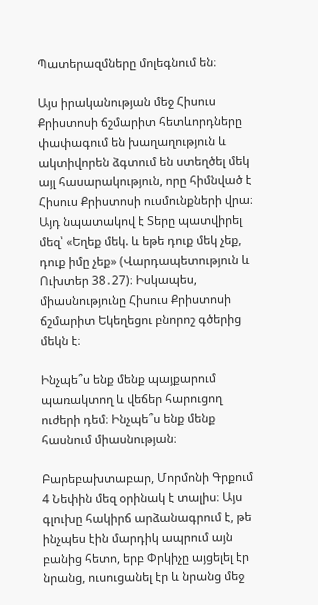Պատերազմները մոլեգնում են։

Այս իրականության մեջ Հիսուս Քրիստոսի ճշմարիտ հետևորդները փափագում են խաղաղություն և ակտիվորեն ձգտում են ստեղծել մեկ այլ հասարակություն, որը հիմնված է Հիսուս Քրիստոսի ուսմունքների վրա։ Այդ նպատակով է Տերը պատվիրել մեզ՝ «Եղեք մեկ. և եթե դուք մեկ չեք, դուք իմը չեք» (Վարդապետություն և Ուխտեր 38․27)։ Իսկապես, միասնությունը Հիսուս Քրիստոսի ճշմարիտ Եկեղեցու բնորոշ գծերից մեկն է։

Ինչպե՞ս ենք մենք պայքարում պառակտող և վեճեր հարուցող ուժերի դեմ։ Ինչպե՞ս ենք մենք հասնում միասնության։

Բարեբախտաբար, Մորմոնի Գրքում 4 Նեփին մեզ օրինակ է տալիս։ Այս գլուխը հակիրճ արձանագրում է, թե ինչպես էին մարդիկ ապրում այն բանից հետո, երբ Փրկիչը այցելել էր նրանց, ուսուցանել էր և նրանց մեջ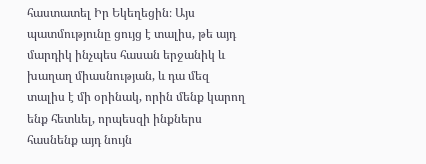հաստատել Իր Եկեղեցին։ Այս պատմությունը ցույց է տալիս, թե այդ մարդիկ ինչպես հասան երջանիկ և խաղաղ միասնության, և դա մեզ տալիս է մի օրինակ, որին մենք կարող ենք հետևել, որպեսզի ինքներս հասնենք այդ նույն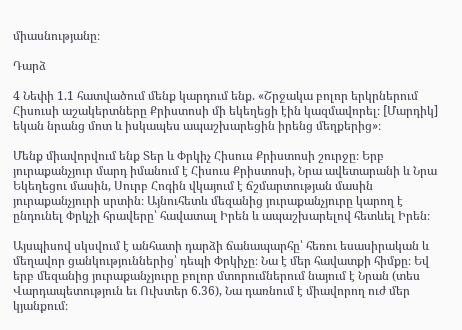միասնությանը։

Դարձ

4 Նեփի 1.1 հատվածում մենք կարդում ենք. «Շրջակա բոլոր երկրներում Հիսուսի աշակերտները Քրիստոսի մի եկեղեցի էին կազմավորել։ [Մարդիկ] եկան նրանց մոտ և իսկապես ապաշխարեցին իրենց մեղքերից»։

Մենք միավորվում ենք Տեր և Փրկիչ Հիսուս Քրիստոսի շուրջը։ Երբ յուրաքանչյուր մարդ իմանում է Հիսուս Քրիստոսի, Նրա ավետարանի և Նրա Եկեղեցու մասին, Սուրբ Հոգին վկայում է ճշմարտության մասին յուրաքանչյուրի սրտին։ Այնուհետև մեզանից յուրաքանչյուրը կարող է ընդունել Փրկչի հրավերը՝ հավատալ Իրեն և ապաշխարելով հետևել Իրեն։

Այսպիսով սկսվում է անհատի դարձի ճանապարհը՝ հեռու եսասիրական և մեղավոր ցանկություններից՝ դեպի Փրկիչը։ Նա է մեր հավատքի հիմքը։ Եվ երբ մեզանից յուրաքանչյուրը բոլոր մտորումներում նայում է Նրան (տես Վարդապետություն եւ Ուխտեր 6.36), Նա դառնում է միավորող ուժ մեր կյանքում։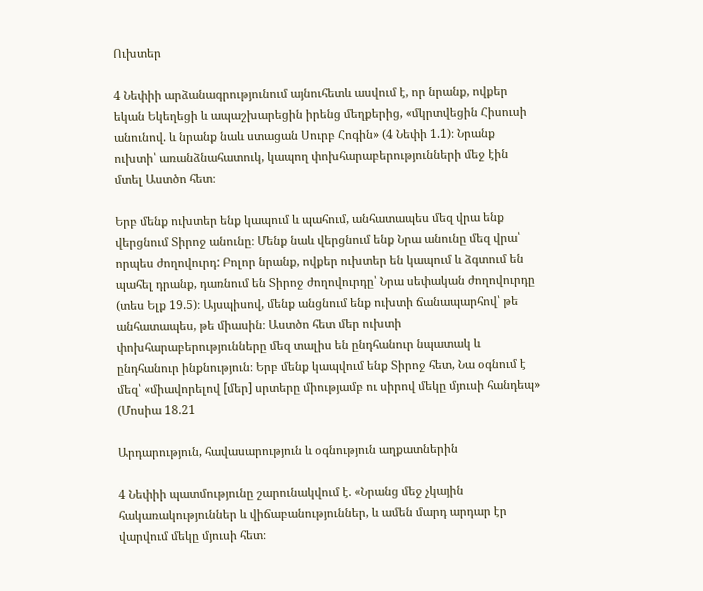Ուխտեր

4 Նեփիի արձանագրությունում այնուհետև ասվում է, որ նրանք, ովքեր եկան Եկեղեցի և ապաշխարեցին իրենց մեղքերից, «մկրտվեցին Հիսուսի անունով. և նրանք նաև ստացան Սուրբ Հոգին» (4 Նեփի 1.1)։ Նրանք ուխտի՝ առանձնահատուկ, կապող փոխհարաբերությունների մեջ էին մտել Աստծո հետ։

Երբ մենք ուխտեր ենք կապում և պահում, անհատապես մեզ վրա ենք վերցնում Տիրոջ անունը։ Մենք նաև վերցնում ենք Նրա անունը մեզ վրա՝ որպես ժողովուրդ: Բոլոր նրանք, ովքեր ուխտեր են կապում և ձգտում են պահել դրանք, դառնում են Տիրոջ ժողովուրդը՝ Նրա սեփական ժողովուրդը (տես Ելք 19.5)։ Այսպիսով, մենք անցնում ենք ուխտի ճանապարհով՝ թե անհատապես, թե միասին։ Աստծո հետ մեր ուխտի փոխհարաբերությունները մեզ տալիս են ընդհանուր նպատակ և ընդհանուր ինքնություն։ Երբ մենք կապվում ենք Տիրոջ հետ, Նա օգնում է մեզ՝ «միավորելով [մեր] սրտերը միությամբ ու սիրով մեկը մյուսի հանդեպ» (Մոսիա 18.21

Արդարություն, հավասարություն և օգնություն աղքատներին

4 Նեփիի պատմությունը շարունակվում է. «Նրանց մեջ չկային հակառակություններ և վիճաբանություններ, և ամեն մարդ արդար էր վարվում մեկը մյուսի հետ։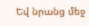Եվ նրանց մեջ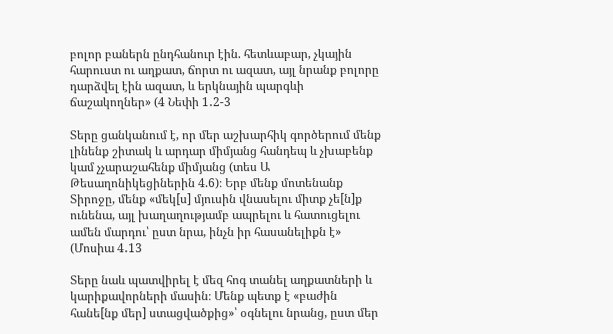բոլոր բաներն ընդհանուր էին. հետևաբար, չկային հարուստ ու աղքատ, ճորտ ու ազատ, այլ նրանք բոլորը դարձվել էին ազատ, և երկնային պարգևի ճաշակողներ» (4 Նեփի 1․2-3

Տերը ցանկանում է, որ մեր աշխարհիկ գործերում մենք լինենք շիտակ և արդար միմյանց հանդեպ և չխաբենք կամ չչարաշահենք միմյանց (տես Ա Թեսաղոնիկեցիներին 4.6)։ Երբ մենք մոտենանք Տիրոջը, մենք «մեկ[ս] մյուսին վնասելու միտք չե[ն]ք ունենա, այլ խաղաղությամբ ապրելու և հատուցելու ամեն մարդու՝ ըստ նրա, ինչն իր հասանելիքն է» (Մոսիա 4․13

Տերը նաև պատվիրել է մեզ հոգ տանել աղքատների և կարիքավորների մասին։ Մենք պետք է «բաժին հանե[նք մեր] ստացվածքից»՝ օգնելու նրանց, ըստ մեր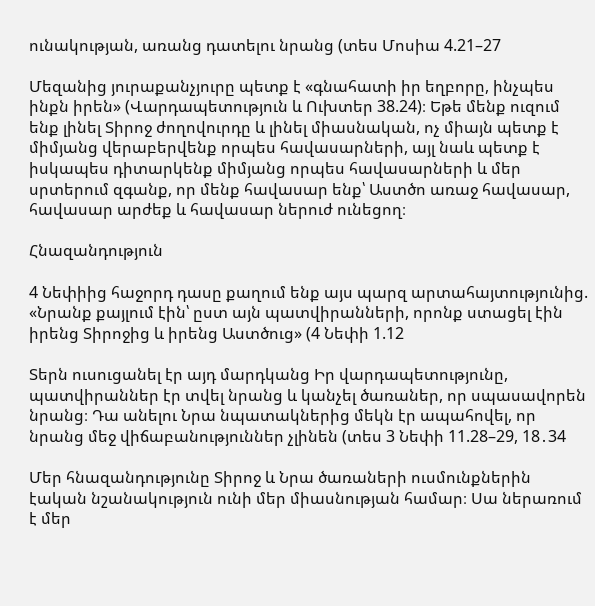ունակության, առանց դատելու նրանց (տես Մոսիա 4.21–27

Մեզանից յուրաքանչյուրը պետք է «գնահատի իր եղբորը, ինչպես ինքն իրեն» (Վարդապետություն և Ուխտեր 38.24)։ Եթե մենք ուզում ենք լինել Տիրոջ ժողովուրդը և լինել միասնական, ոչ միայն պետք է միմյանց վերաբերվենք որպես հավասարների, այլ նաև պետք է իսկապես դիտարկենք միմյանց որպես հավասարների և մեր սրտերում զգանք, որ մենք հավասար ենք՝ Աստծո առաջ հավասար, հավասար արժեք և հավասար ներուժ ունեցող։

Հնազանդություն

4 Նեփիից հաջորդ դասը քաղում ենք այս պարզ արտահայտությունից. «Նրանք քայլում էին՝ ըստ այն պատվիրանների, որոնք ստացել էին իրենց Տիրոջից և իրենց Աստծուց» (4 Նեփի 1.12

Տերն ուսուցանել էր այդ մարդկանց Իր վարդապետությունը, պատվիրաններ էր տվել նրանց և կանչել ծառաներ, որ սպասավորեն նրանց։ Դա անելու Նրա նպատակներից մեկն էր ապահովել, որ նրանց մեջ վիճաբանություններ չլինեն (տես 3 Նեփի 11.28–29, 18․34

Մեր հնազանդությունը Տիրոջ և Նրա ծառաների ուսմունքներին էական նշանակություն ունի մեր միասնության համար։ Սա ներառում է մեր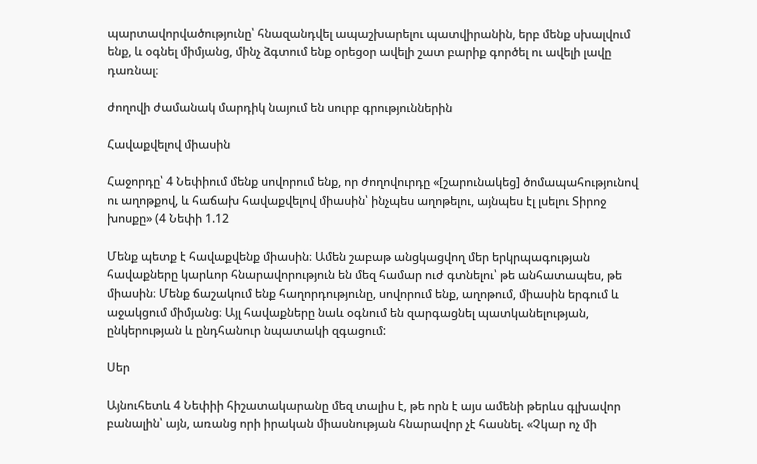պարտավորվածությունը՝ հնազանդվել ապաշխարելու պատվիրանին, երբ մենք սխալվում ենք, և օգնել միմյանց, մինչ ձգտում ենք օրեցօր ավելի շատ բարիք գործել ու ավելի լավը դառնալ։

ժողովի ժամանակ մարդիկ նայում են սուրբ գրություններին

Հավաքվելով միասին

Հաջորդը՝ 4 Նեփիում մենք սովորում ենք, որ ժողովուրդը «[շարունակեց] ծոմապահությունով ու աղոթքով, և հաճախ հավաքվելով միասին՝ ինչպես աղոթելու, այնպես էլ լսելու Տիրոջ խոսքը» (4 Նեփի 1.12

Մենք պետք է հավաքվենք միասին։ Ամեն շաբաթ անցկացվող մեր երկրպագության հավաքները կարևոր հնարավորություն են մեզ համար ուժ գտնելու՝ թե անհատապես, թե միասին։ Մենք ճաշակում ենք հաղորդությունը, սովորում ենք, աղոթում, միասին երգում և աջակցում միմյանց։ Այլ հավաքները նաև օգնում են զարգացնել պատկանելության, ընկերության և ընդհանուր նպատակի զգացում:

Սեր

Այնուհետև 4 Նեփիի հիշատակարանը մեզ տալիս է, թե որն է այս ամենի թերևս գլխավոր բանալին՝ այն, առանց որի իրական միասնության հնարավոր չէ հասնել. «Չկար ոչ մի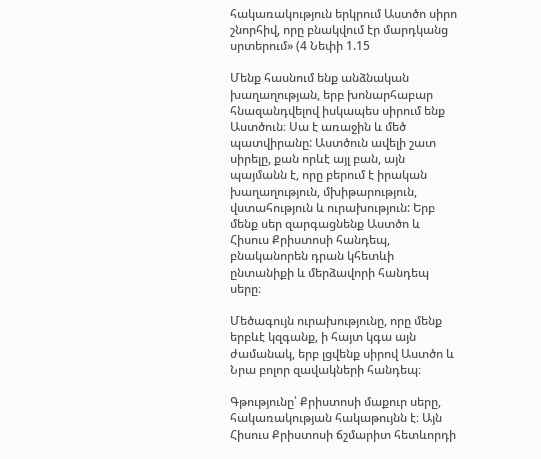հակառակություն երկրում Աստծո սիրո շնորհիվ, որը բնակվում էր մարդկանց սրտերում» (4 Նեփի 1.15

Մենք հասնում ենք անձնական խաղաղության, երբ խոնարհաբար հնազանդվելով իսկապես սիրում ենք Աստծուն։ Սա է առաջին և մեծ պատվիրանը: Աստծուն ավելի շատ սիրելը, քան որևէ այլ բան, այն պայմանն է, որը բերում է իրական խաղաղություն, մխիթարություն, վստահություն և ուրախություն: Երբ մենք սեր զարգացնենք Աստծո և Հիսուս Քրիստոսի հանդեպ, բնականորեն դրան կհետևի ընտանիքի և մերձավորի հանդեպ սերը։

Մեծագույն ուրախությունը, որը մենք երբևէ կզգանք, ի հայտ կգա այն ժամանակ, երբ լցվենք սիրով Աստծո և Նրա բոլոր զավակների հանդեպ։

Գթությունը՝ Քրիստոսի մաքուր սերը, հակառակության հակաթույնն է։ Այն Հիսուս Քրիստոսի ճշմարիտ հետևորդի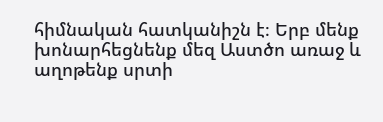հիմնական հատկանիշն է։ Երբ մենք խոնարհեցնենք մեզ Աստծո առաջ և աղոթենք սրտի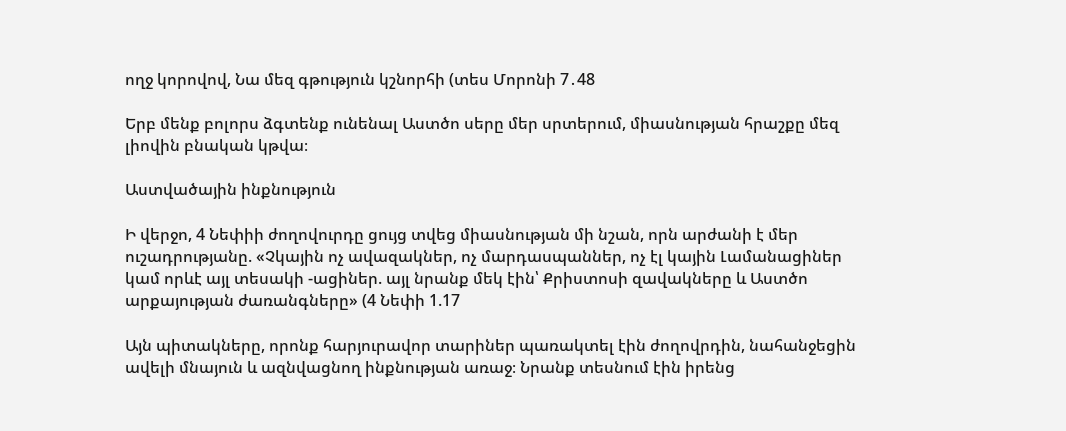ողջ կորովով, Նա մեզ գթություն կշնորհի (տես Մորոնի 7․48

Երբ մենք բոլորս ձգտենք ունենալ Աստծո սերը մեր սրտերում, միասնության հրաշքը մեզ լիովին բնական կթվա։

Աստվածային ինքնություն

Ի վերջո, 4 Նեփիի ժողովուրդը ցույց տվեց միասնության մի նշան, որն արժանի է մեր ուշադրությանը. «Չկային ոչ ավազակներ, ոչ մարդասպաններ, ոչ էլ կային Լամանացիներ կամ որևէ այլ տեսակի -ացիներ. այլ նրանք մեկ էին՝ Քրիստոսի զավակները և Աստծո արքայության ժառանգները» (4 Նեփի 1.17

Այն պիտակները, որոնք հարյուրավոր տարիներ պառակտել էին ժողովրդին, նահանջեցին ավելի մնայուն և ազնվացնող ինքնության առաջ։ Նրանք տեսնում էին իրենց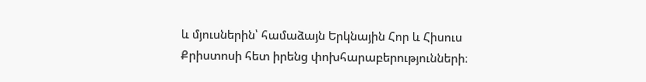և մյուսներին՝ համաձայն Երկնային Հոր և Հիսուս Քրիստոսի հետ իրենց փոխհարաբերությունների։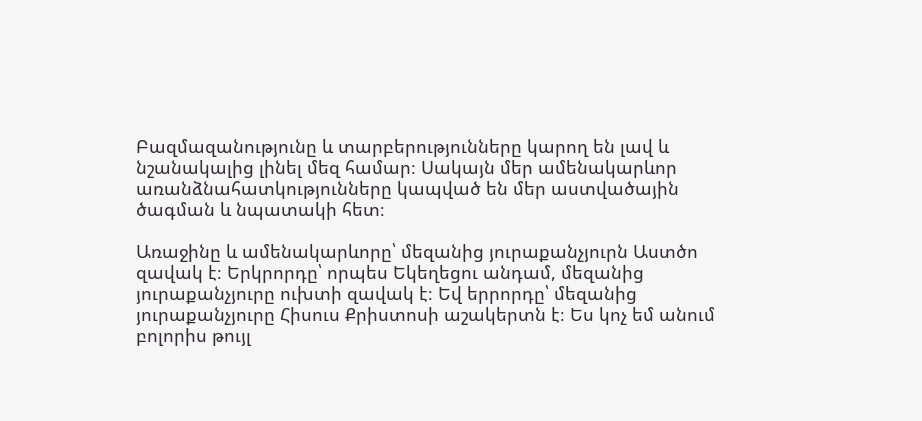Բազմազանությունը և տարբերությունները կարող են լավ և նշանակալից լինել մեզ համար։ Սակայն մեր ամենակարևոր առանձնահատկությունները կապված են մեր աստվածային ծագման և նպատակի հետ։

Առաջինը և ամենակարևորը՝ մեզանից յուրաքանչյուրն Աստծո զավակ է։ Երկրորդը՝ որպես Եկեղեցու անդամ, մեզանից յուրաքանչյուրը ուխտի զավակ է։ Եվ երրորդը՝ մեզանից յուրաքանչյուրը Հիսուս Քրիստոսի աշակերտն է։ Ես կոչ եմ անում բոլորիս թույլ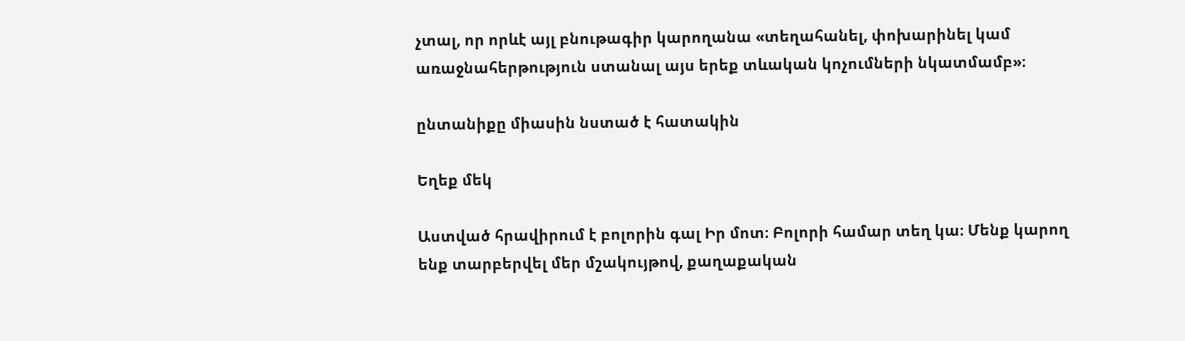չտալ, որ որևէ այլ բնութագիր կարողանա «տեղահանել, փոխարինել կամ առաջնահերթություն ստանալ այս երեք տևական կոչումների նկատմամբ»։

ընտանիքը միասին նստած է հատակին

Եղեք մեկ

Աստված հրավիրում է բոլորին գալ Իր մոտ։ Բոլորի համար տեղ կա։ Մենք կարող ենք տարբերվել մեր մշակույթով, քաղաքական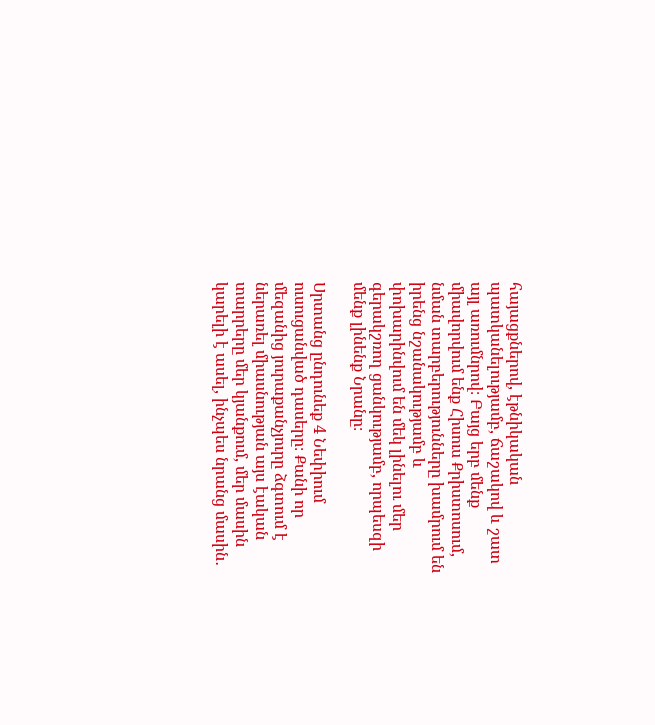հայացքներով, էթնիկական պատկանելությամբ, ճաշակով և շատ այլ առումնրով։ Բայց երբ մենք միավորվում ենք Հիսուս Քրիստոսում, նման տարբերությունները խամրում են իրենց նշանակությամբ և փոխարինվում են մեկ լինելու մեր գերակշռող ցանկությամբ, որպեսզի մենք լինենք Նրանը։

Սրտանց ընդունեք 4 Նեփիում ուսուցանված դասերը։ Քանի որ մեզանից յուրաքանչյուրը ձգտում է ներառել միասնության այս էական տարրերը մեր կյանքում, մեր մասին կարելի է ասել, ինչպես նրանց մասին․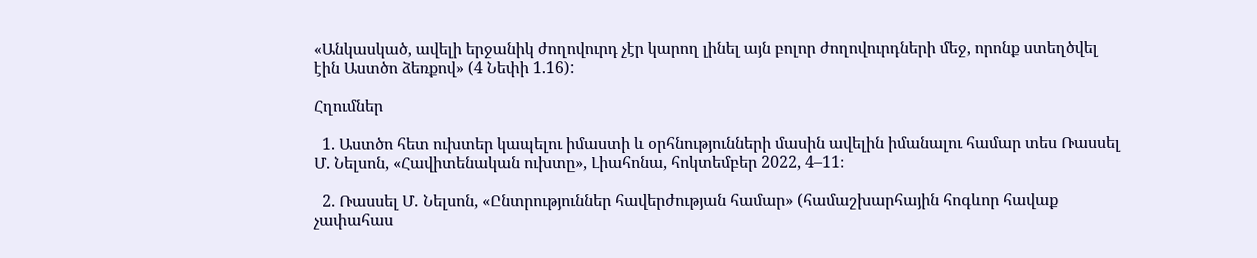«Անկասկած, ավելի երջանիկ ժողովուրդ չէր կարող լինել այն բոլոր ժողովուրդների մեջ, որոնք ստեղծվել էին Աստծո ձեռքով» (4 Նեփի 1.16):

Հղումներ

  1. Աստծո հետ ուխտեր կապելու իմաստի և օրհնությունների մասին ավելին իմանալու համար տես Ռասսել Մ. Նելսոն, «Հավիտենական ուխտը», Լիահոնա, հոկտեմբեր 2022, 4–11։

  2. Ռասսել Մ․ Նելսոն, «Ընտրություններ հավերժության համար» (համաշխարհային հոգևոր հավաք չափահաս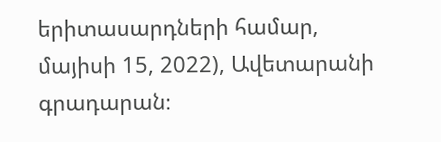երիտասարդների համար, մայիսի 15, 2022), Ավետարանի գրադարան։